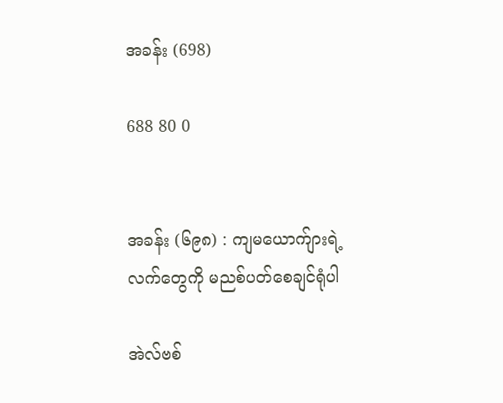အခန်း (698)

688 80 0


အခန်း (၆၉၈) : ကျမယောက်ျားရဲ့  လက်တွေကို မညစ်ပတ်စေချင်ရုံပါ

အဲလ်ဗစ်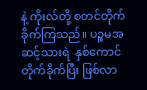နဲ့ ကိုးလ်တို့ စတင်တိုက်ခိုက်ကြသည်။ ပဉ္စမအဆင့်သားရဲ  နှစ်ကောင်  တိုက်ခိုက်ပြီး ဖြစ်လာ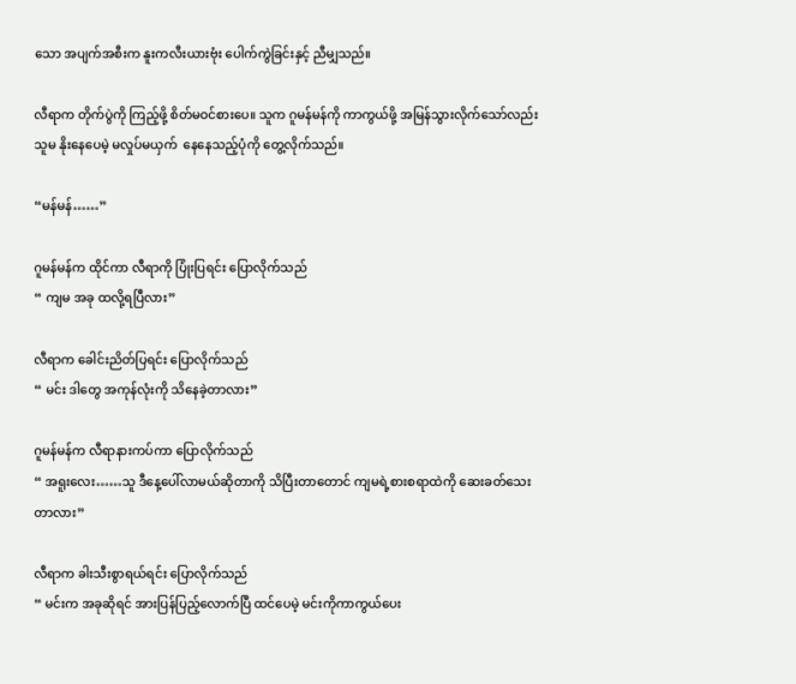သော အပျက်အစီးက နူးကလီးယားဗုံး ပေါက်ကွဲခြင်းနှင့် ညီမျှသည်။

လီရာက တိုက်ပွဲကို ကြည့်ဖို့ စိတ်မဝင်စားပေ။ သူက ဂူမန်မန်ကို ကာကွယ်ဖို့ အမြန်သွားလိုက်သော်လည်း သူမ နိုးနေပေမဲ့ မလှုပ်မယှက်  နေနေသည့်ပုံကို တွေ့လိုက်သည်။

“မန်မန်……”

ဂူမန်မန်က ထိုင်ကာ လီရာကို ပြုံးပြရင်း ပြောလိုက်သည်
“ ကျမ အခု ထလို့ရပြီလား”

လီရာက ခေါင်းညိတ်ပြရင်း ပြောလိုက်သည်
“ မင်း ဒါတွေ အကုန်လုံးကို သိနေခဲ့တာလား”

ဂူမန်မန်က လီရာနားကပ်ကာ ပြောလိုက်သည်
“ အရူးလေး……သူ ဒီနေ့ပေါ်လာမယ်ဆိုတာကို သိပြီးတာတောင် ကျမရဲ့စားစရာထဲကို ဆေးခတ်သေးတာလား”

လီရာက ခါးသီးစွာရယ်ရင်း ပြောလိုက်သည်
“ မင်းက အခုဆိုရင် အားပြန်ပြည့်လောက်ပြီ ထင်ပေမဲ့ မင်းကိုကာကွယ်ပေး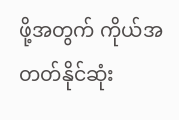ဖို့အတွက် ကိုယ်အတတ်နိုင်ဆုံး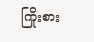ကြိုးစား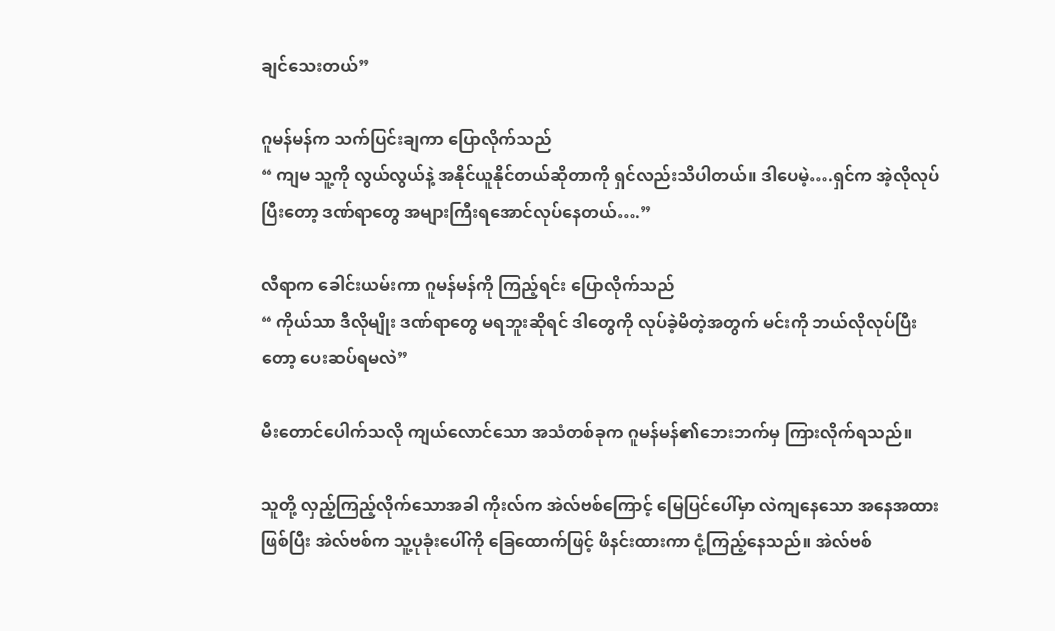ချင်သေးတယ်”

ဂူမန်မန်က သက်ပြင်းချကာ ပြောလိုက်သည်
“ ကျမ သူ့ကို လွယ်လွယ်နဲ့ အနိုင်ယူနိုင်တယ်ဆိုတာကို ရှင်လည်းသိပါတယ်။ ဒါပေမဲ့….ရှင်က အဲ့လိုလုပ်ပြီးတော့ ဒဏ်ရာတွေ အများကြီးရအောင်လုပ်နေတယ်….”

လီရာက ခေါင်းယမ်းကာ ဂူမန်မန်ကို ကြည့်ရင်း ပြောလိုက်သည်
“ ကိုယ်သာ ဒီလိုမျိုး ဒဏ်ရာတွေ မရဘူးဆိုရင် ဒါတွေကို လုပ်ခဲ့မိတဲ့အတွက် မင်းကို ဘယ်လိုလုပ်ပြီးတော့ ပေးဆပ်ရမလဲ”

မီးတောင်ပေါက်သလို ကျယ်လောင်သော အသံတစ်ခုက ဂူမန်မန်၏ဘေးဘက်မှ ကြားလိုက်ရသည်။

သူတို့ လှည့်ကြည့်လိုက်သောအခါ ကိုးလ်က အဲလ်ဗစ်ကြောင့် မြေပြင်ပေါ်မှာ လဲကျနေသော အနေအထားဖြစ်ပြီး အဲလ်ဗစ်က သူ့ပုခုံးပေါ်ကို ခြေထောက်ဖြင့် ဖိနင်းထားကာ ငုံ့ကြည့်နေသည်။ အဲလ်ဗစ်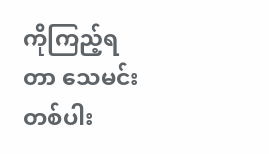ကိုကြည့်ရတာ သေမင်းတစ်ပါး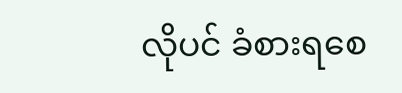လိုပင် ခံစားရစေ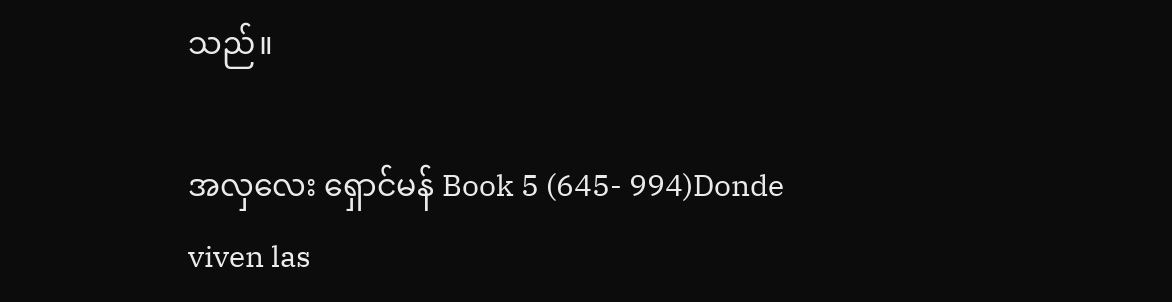သည်။

အလှလေး ရှောင်မန် Book 5 (645- 994)Donde viven las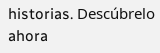historias. Descúbrelo ahora